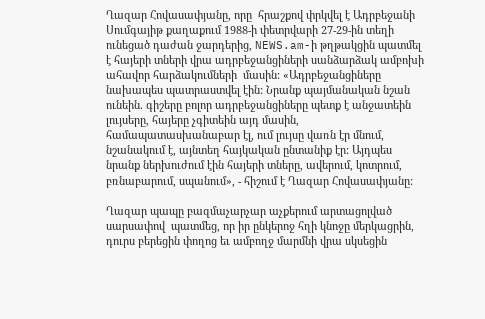Ղազար Հովասափյանը, որը  հրաշքով փրկվել է Ադրբեջանի Սումգայիթ քաղաքում 1988-ի փետրվարի 27-29-ին տեղի ունեցած դաժան ջարդերից, NEWS.am-ի թղթակցին պատմել է հայերի տների վրա ադրբեջանցիների սանձարձակ ամբոխի ահավոր հարձակումների  մասին: «Ադրբեջանցիները նախապես պատրաստվել էին: Նրանք պայմանական նշան ունեին. գիշերը բոլոր ադրբեջանցիները պետք է անջատեին լույսերը, հայերը չգիտեին այդ մասին, համապատասխանաբար էլ, ում լույսը վառն էր մնում, նշանակում է, այնտեղ հայկական ընտանիք էր: Այդպես նրանք ներխուժում էին հայերի տները, ավերում, կոտրում, բռնաբարում, սպանում», - հիշում է Ղազար Հովասափյանը:

Ղազար պապը բազմաչարչար աչքերում արտացոլված սարսափով  պատմեց, որ իր ընկերոջ հղի կնոջը մերկացրին, դուրս բերեցին փողոց եւ ամբողջ մարմնի վրա սկսեցին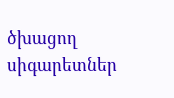ծխացող սիգարետներ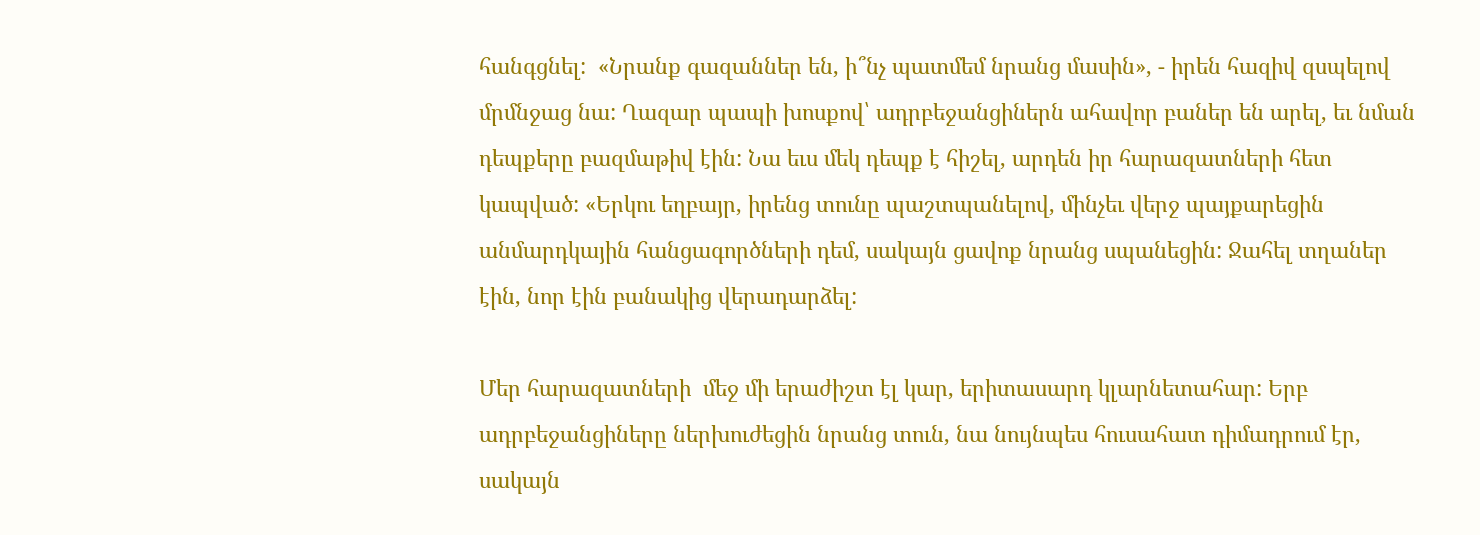հանգցնել:  «Նրանք գազաններ են, ի՞նչ պատմեմ նրանց մասին», - իրեն հազիվ զսպելով մրմնջաց նա: Ղազար պապի խոսքով՝ ադրբեջանցիներն ահավոր բաներ են արել, եւ նման դեպքերը բազմաթիվ էին: Նա եւս մեկ դեպք է հիշել, արդեն իր հարազատների հետ կապված: «Երկու եղբայր, իրենց տունը պաշտպանելով, մինչեւ վերջ պայքարեցին անմարդկային հանցագործների դեմ, սակայն ցավոք նրանց սպանեցին: Ջահել տղաներ էին, նոր էին բանակից վերադարձել:

Մեր հարազատների  մեջ մի երաժիշտ էլ կար, երիտասարդ կլարնետահար: Երբ ադրբեջանցիները ներխուժեցին նրանց տուն, նա նույնպես հուսահատ դիմադրում էր, սակայն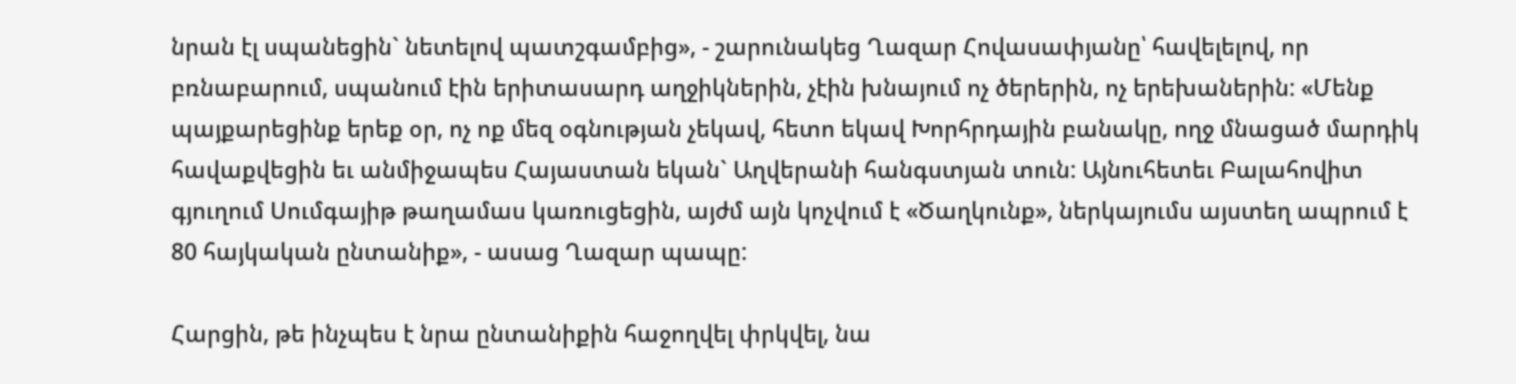նրան էլ սպանեցին` նետելով պատշգամբից», - շարունակեց Ղազար Հովասափյանը՝ հավելելով, որ բռնաբարում, սպանում էին երիտասարդ աղջիկներին, չէին խնայում ոչ ծերերին, ոչ երեխաներին: «Մենք պայքարեցինք երեք օր, ոչ ոք մեզ օգնության չեկավ, հետո եկավ Խորհրդային բանակը, ողջ մնացած մարդիկ հավաքվեցին եւ անմիջապես Հայաստան եկան` Աղվերանի հանգստյան տուն: Այնուհետեւ Բալահովիտ գյուղում Սումգայիթ թաղամաս կառուցեցին, այժմ այն կոչվում է «Ծաղկունք», ներկայումս այստեղ ապրում է 80 հայկական ընտանիք», - ասաց Ղազար պապը:

Հարցին, թե ինչպես է նրա ընտանիքին հաջողվել փրկվել, նա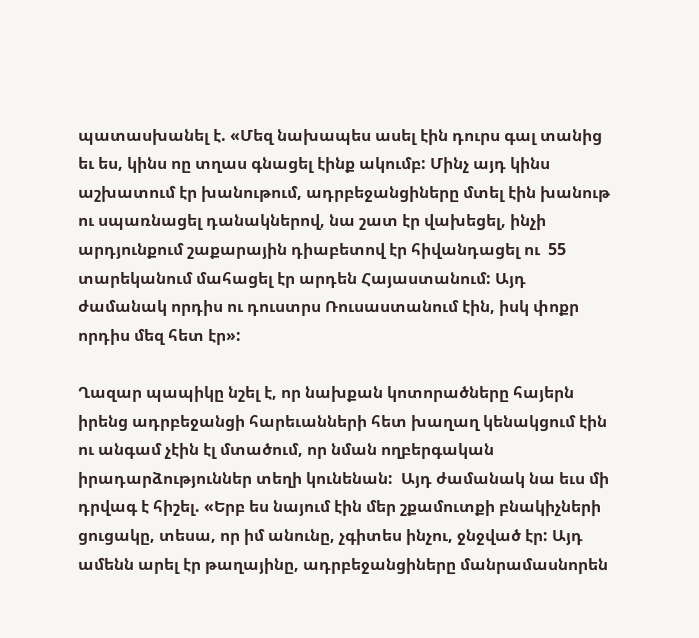պատասխանել է. «Մեզ նախապես ասել էին դուրս գալ տանից եւ ես, կինս ոը տղաս գնացել էինք ակումբ: Մինչ այդ կինս աշխատում էր խանութում, ադրբեջանցիները մտել էին խանութ ու սպառնացել դանակներով, նա շատ էր վախեցել, ինչի արդյունքում շաքարային դիաբետով էր հիվանդացել ու  55 տարեկանում մահացել էր արդեն Հայաստանում: Այդ ժամանակ որդիս ու դուստրս Ռուսաստանում էին, իսկ փոքր որդիս մեզ հետ էր»:

Ղազար պապիկը նշել է, որ նախքան կոտորածները հայերն իրենց ադրբեջանցի հարեւանների հետ խաղաղ կենակցում էին ու անգամ չէին էլ մտածում, որ նման ողբերգական իրադարձություններ տեղի կունենան:  Այդ ժամանակ նա եւս մի դրվագ է հիշել. «Երբ ես նայում էին մեր շքամուտքի բնակիչների ցուցակը, տեսա, որ իմ անունը, չգիտես ինչու, ջնջված էր: Այդ ամենն արել էր թաղայինը, ադրբեջանցիները մանրամասնորեն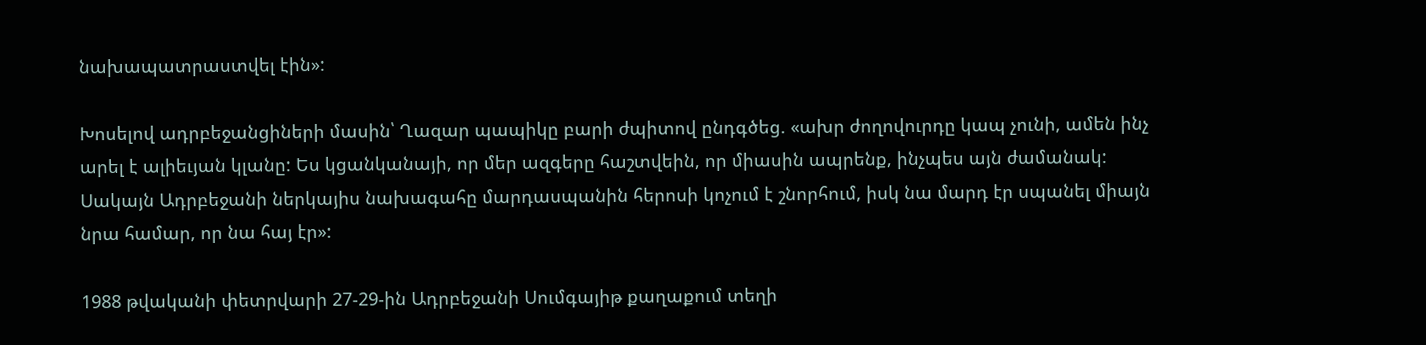նախապատրաստվել էին»:

Խոսելով ադրբեջանցիների մասին՝ Ղազար պապիկը բարի ժպիտով ընդգծեց. «ախր ժողովուրդը կապ չունի, ամեն ինչ արել է ալիեւյան կլանը: Ես կցանկանայի, որ մեր ազգերը հաշտվեին, որ միասին ապրենք, ինչպես այն ժամանակ: Սակայն Ադրբեջանի ներկայիս նախագահը մարդասպանին հերոսի կոչում է շնորհում, իսկ նա մարդ էր սպանել միայն նրա համար, որ նա հայ էր»:

1988 թվականի փետրվարի 27-29-ին Ադրբեջանի Սումգայիթ քաղաքում տեղի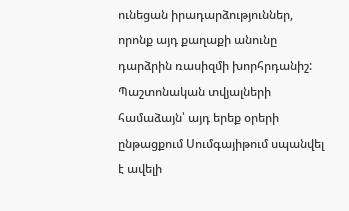ունեցան իրադարձություններ, որոնք այդ քաղաքի անունը դարձրին ռասիզմի խորհրդանիշ: Պաշտոնական տվյալների համաձայն՝ այդ երեք օրերի ընթացքում Սումգայիթում սպանվել է ավելի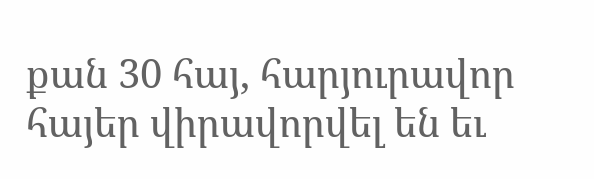քան 30 հայ, հարյուրավոր հայեր վիրավորվել են եւ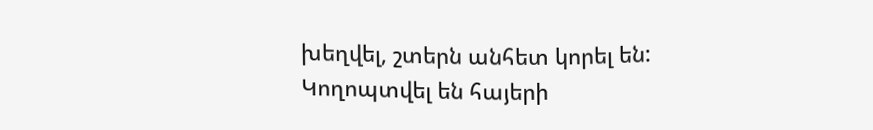խեղվել, շտերն անհետ կորել են: Կողոպտվել են հայերի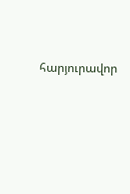հարյուրավոր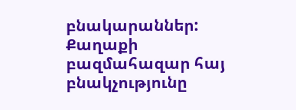բնակարաններ: Քաղաքի բազմահազար հայ բնակչությունը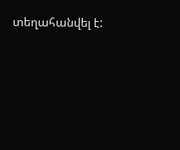տեղահանվել է: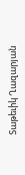Տաթեւիկ Ղազարյան